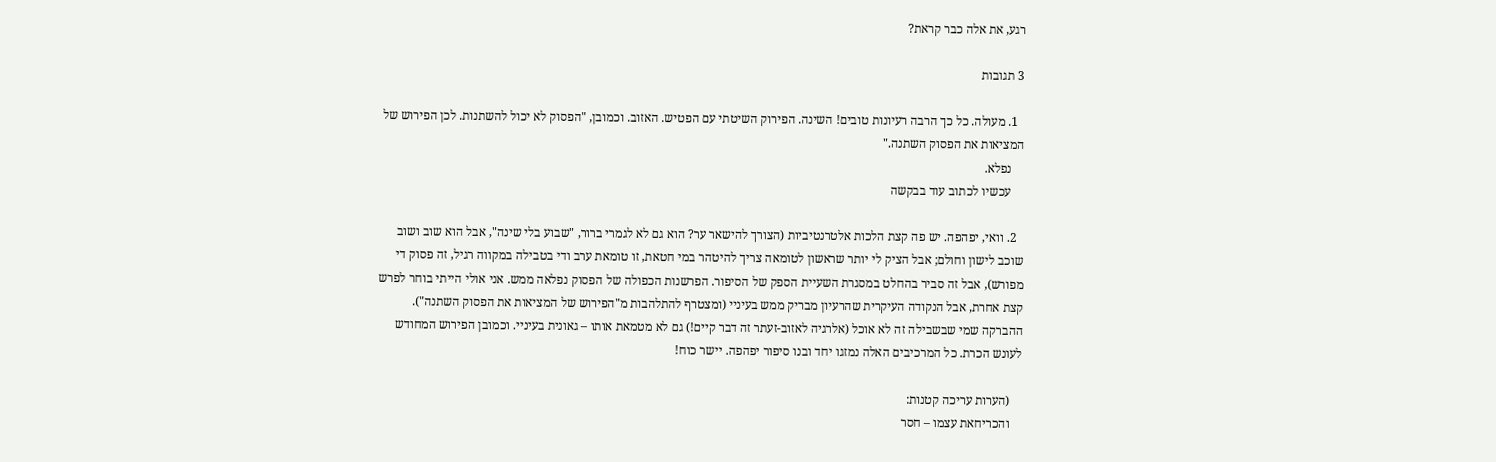רגע, את אלה כבר קראת?

3 תגובות

  1. מעולה. כל כך הרבה רעיונות טובים! השינה. הפירוק השיטתי עם הפטיש. האזוב. וכמובן, "הפסוק לא יכול להשתנות. לכן הפירוש של המציאות את הפסוק השתנה."
    נפלא.
    עכשיו לכתוב עוד בבקשה

  2. וואי, יפהפה. יש פה קצת הלכות אלטרנטיביות (הצורך להישאר ער? הוא גם לא לגמרי ברור, "שבוע בלי שינה", אבל הוא שוב ושוב שוכב לישון וחולם; אבל הציק לי יותר שראשון לטומאה צריך להיטהר במי חטאת, זו טומאת ערב ודי בטבילה במקווה רגיל, זה פסוק די מפורש), אבל זה סביר בהחלט במסגרת השעיית הספק של הסיפור. הפרשנות הכפולה של הפסוק נפלאה ממש. אני אולי הייתי בוחר לפרש קצת אחרת, אבל הנקודה העיקרית שהרעיון מבריק ממש בעיניי (ומצטרף להתלהבות מ"הפירוש של המציאות את הפסוק השתנה"). ההברקה שמי שבשבילה זה לא אוכל (אלרגיה לאזוב-זעתר זה דבר קיים!) גם לא מטמאת אותו – גאונית בעיניי. וכמובן הפירוש המחודש לעונש הכרת. כל המרכיבים האלה נמזגו יחד ובנו סיפור יפהפה. יישר כוח!

    (הערות עריכה קטנות:
    והכריחאת עצמו – חסר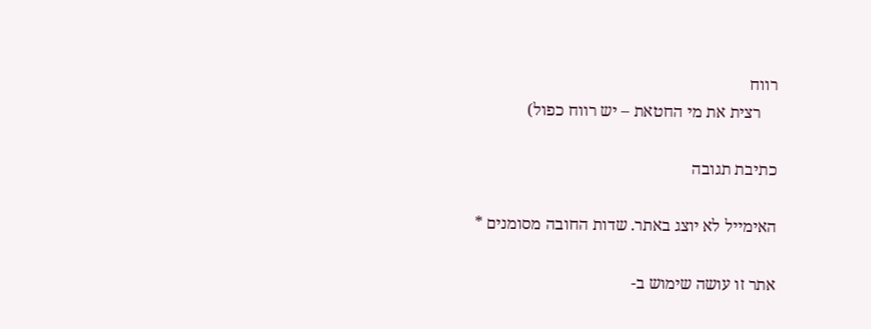רווח
    רצית את מי החטאת – יש רווח כפול)

כתיבת תגובה

האימייל לא יוצג באתר. שדות החובה מסומנים *

אתר זו עושה שימוש ב-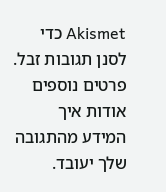Akismet כדי לסנן תגובות זבל. פרטים נוספים אודות איך המידע מהתגובה שלך יעובד.